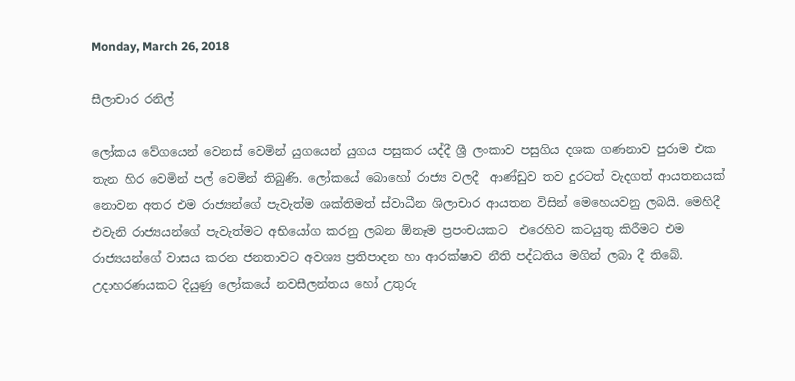Monday, March 26, 2018

සීලාචාර රනිල්

ලෝකය වේගයෙන් වෙනස් වෙමින් යුගයෙන් යුගය පසුකර යද්දී ශ්‍රී ලංකාව පසුගිය දශක ගණනාව පුරාම එක තැන හිර වෙමින් පල් වෙමින් තිබුණි. ලෝකයේ බොහෝ රාජ්‍ය වලදී  ආණ්ඩුව තව දුරටත් වැදගත් ආයතනයක් නොවන අතර එම රාජ්‍යන්ගේ පැවැත්ම ශක්තිමත් ස්වාධීන ශිලාචාර ආයතන විසින් මෙහෙයවනු ලබයි. මෙහිදී එවැනි රාජ්‍යයන්ගේ පැවැත්මට අභියෝග කරනු ලබන ඕනෑම ප්‍රපංචයකට  එරෙහිව කටයුතු කිරීමට එම රාජ්‍යයන්ගේ වාසය කරන ජනතාවට අවශ්‍ය ප්‍රතිපාදන හා ආරක්ෂාව නීති පද්ධතිය මගින් ලබා දී තිබේ. උදාහරණයකට දියුණු ලෝකයේ නවසීලන්තය හෝ උතුරු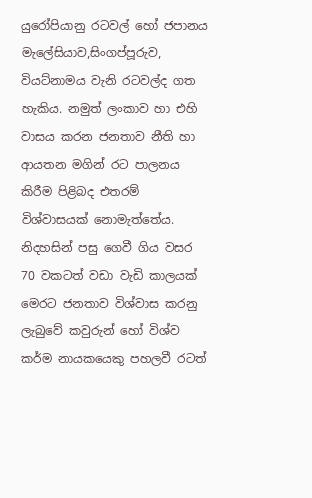යුරෝපියානු රටවල් හෝ ජපානය මැලේසියාව,සිංගප්පූරුව, වියට්නාමය වැනි රටවල්ද ගත හැකිය. නමුත් ලංකාව හා එහි වාසය කරන ජනතාව නීති හා ආයතන මගින් රට පාලනය කිරීම පිළිබද එතරම් විශ්වාසයක් නොමැත්තේය. නිදහසින් පසු ගෙවී ගිය වසර 70 වකටත් වඩා වැඩි කාලයක් මෙරට ජනතාව විශ්වාස කරනු ලැබුවේ කවුරුන් හෝ විශ්ව කර්ම නායකයෙකු පහලවී රටත්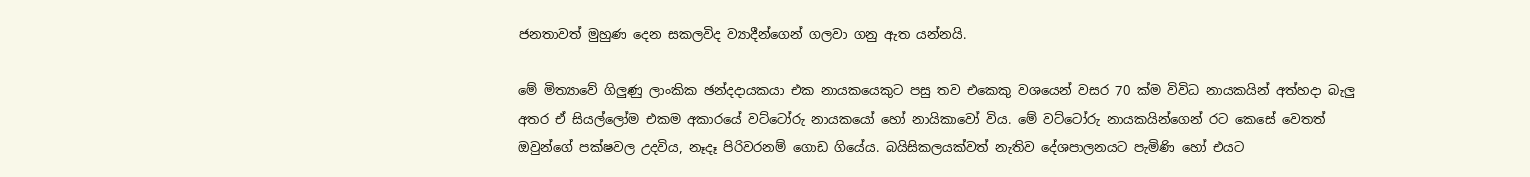ජනතාවත් මුහුණ දෙන සකලවිද ව්‍යාදීන්ගෙන් ගලවා ගනු ඇත යන්නයි.

මේ මිත්‍යාවේ ගිලුණු ලාංකික ඡන්දදායකයා එක නායකයෙකුට පසු තව එකෙකු වශයෙන් වසර 70 ක්ම විවිධ නායකයින් අත්හදා බැලු අතර ඒ සියල්ලෝම එකම අකාරයේ වට්ටෝරු නායකයෝ හෝ නායිකාවෝ විය. මේ වට්ටෝරු නායකයින්ගෙන් රට කෙසේ වෙතත් ඔවුන්ගේ පක්ෂවල උදවිය, නෑදෑ පිරිවරනම් ගොඩ ගියේය. බයිසිකලයක්වත් නැතිව දේශපාලනයට පැමිණි හෝ එයට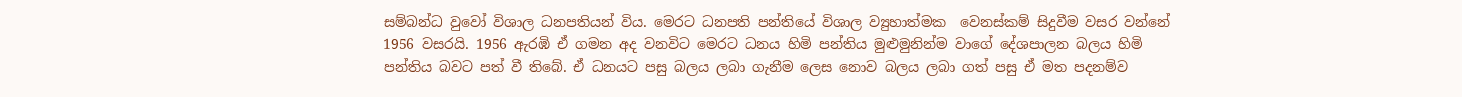සම්බන්ධ වුවෝ විශාල ධනපතියන් විය. මෙරට ධනපති පන්තියේ විශාල ව්‍යුහාත්මක  වෙනස්කම් සිදුවීම වසර වන්නේ 1956 වසරයි. 1956 ඇරඹි ඒ ගමන අද වනවිට මෙරට ධනය හිමි පන්තිය මුළුමුනින්ම වාගේ දේශපාලන බලය හිමි පන්තිය බවට පත් වී තිබේ. ඒ ධනයට පසු බලය ලබා ගැනීම ලෙස නොව බලය ලබා ගත් පසු ඒ මත පදනම්ව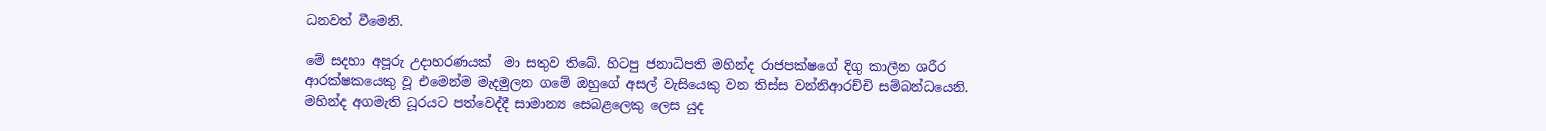ධනවත් වීමෙනි.

මේ සදහා අපූරු උදාහරණයක්  මා සතුව තිබේ. හිටපු ජනාධිපති මහින්ද රාජපක්ෂගේ දිගු කාලීන ශරීර ආරක්ෂකයෙකු වූ එමෙන්ම මැදමුලන ගමේ ඔහුගේ අසල් වැසියෙකු වන තිස්ස වන්නිආරච්චි සම්බන්ධයෙනි. මහින්ද අගමැති ධූරයට පත්වෙද්දී සාමාන්‍ය සෙබළලෙකු ලෙස යුද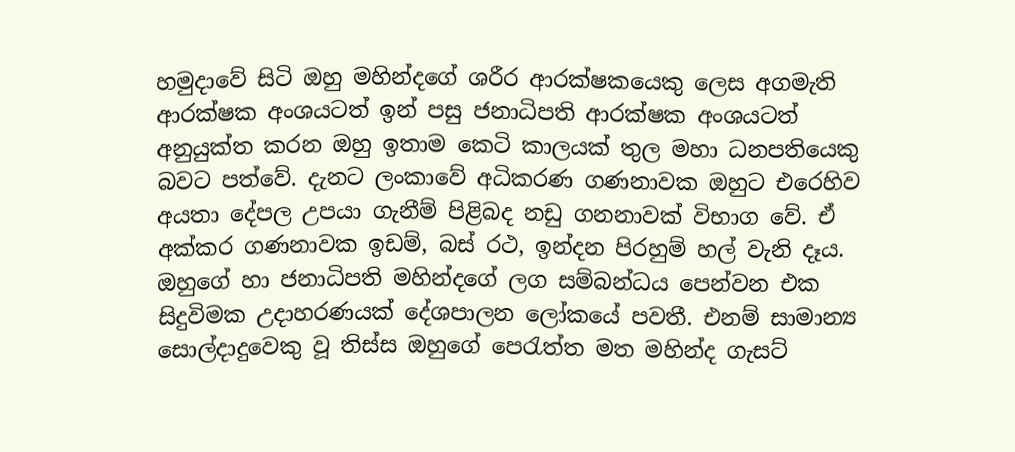හමුදාවේ සිටි ඔහු මහින්දගේ ශරීර ආරක්ෂකයෙකු ලෙස අගමැති ආරක්ෂක අංශයටත් ඉන් පසු ජනාධිපති ආරක්ෂක අංශයටත් අනුයුක්ත කරන ඔහු ඉතාම කෙටි කාලයක් තුල මහා ධනපතියෙකු බවට පත්වේ. දැනට ලංකාවේ අධිකරණ ගණනාවක ඔහුට එරෙහිව අයතා දේපල උපයා ගැනීම් පිළිබද නඩු ගනනාවක් විභාග වේ. ඒ අක්කර ගණනාවක ඉඩම්, බස් රථ, ඉන්දන පිරහුම් හල් වැනි දෑය.
ඔහුගේ හා ජනාධිපති මහින්දගේ ලග සම්බන්ධය පෙන්වන එක සිදුවිමක උදාහරණයක් දේශපාලන ලෝකයේ පවතී. එනම් සාමාන්‍ය සොල්දාදුවෙකු වූ තිස්ස ඔහුගේ පෙරැත්ත මත මහින්ද ගැසට්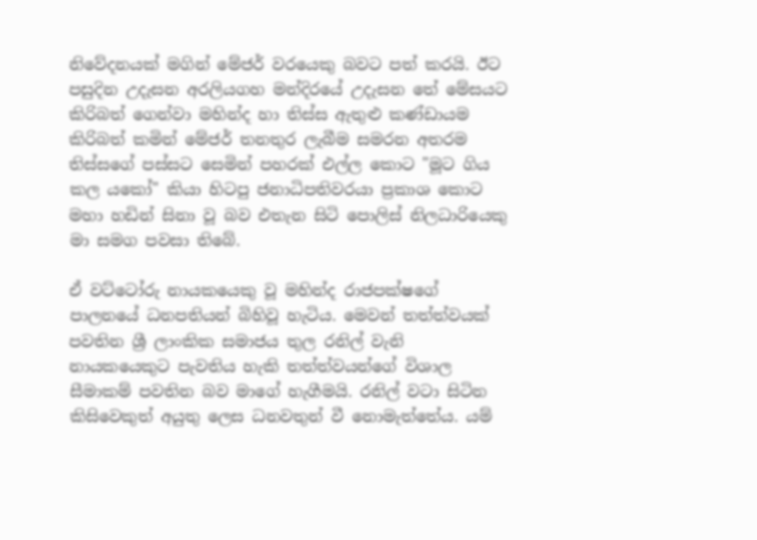නිවේදනයක් මගින් මේජර් වරයෙකු බවට පත් කරයි. ඊට පසුදින උදැසන අරලියගහ මන්දිරයේ උදැසන තේ මේසයට කිරිබත් ගෙන්වා මහින්ද හා තිස්ස ඇතුළු කණ්ඩායම කිරිබත් කමින් මේජර් තනතුර ලැබීම සමරන අතරම තිස්සගේ පස්සට සෙමින් පහරක් එල්ල කොට "මූට ගිය කල යකෝ" කියා හිටපු ජනාධිපතිවරයා ප්‍රකාශ කොට මහා හඩින් සිනා වූ බව එතැන සිටි පොලිස් නිලධාරියෙකු මා සමග පවසා තිබේ.

ඒ වට්ටෝරු නායකයෙකු වූ මහින්ද රාජපක්ෂගේ පාලනයේ ධනපතියන් බිහිවූ හැටිය. මෙවන් තත්ත්වයක් පවතින ශ්‍රී ලාංකික සමාජය තුල රනිල් වැනි නායකයෙකුට පැවතිය හැකි තත්ත්වයන්ගේ විශාල සීමාකම් පවතින බව මාගේ හැගීමයි. රනිල් වටා සිටින කිසිවෙකුත් අයුතු ලෙස ධනවතුන් වී නොමැත්තේය. යම්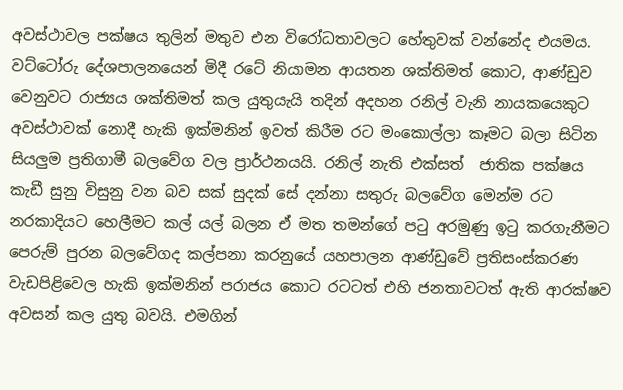අවස්ථාවල පක්ෂය තුලින් මතුව එන විරෝධතාවලට හේතුවක් වන්නේද එයමය. වට්ටෝරු දේශපාලනයෙන් මිදී රටේ නියාමන ආයතන ශක්තිමත් කොට, ආණ්ඩුව වෙනුවට රාජ්‍යය ශක්තිමත් කල යුතුයැයි තදින් අදහන රනිල් වැනි නායකයෙකුට අවස්ථාවක් නොදී හැකි ඉක්මනින් ඉවත් කිරීම රට මංකොල්ලා කෑමට බලා සිටින සියලුම ප්‍රතිගාමී බලවේග වල ප්‍රාර්ථනයයි. රනිල් නැති එක්සත්  ජාතික පක්ෂය කැඩී සුනු විසුනු වන බව සක් සුදක් සේ දන්නා සතුරු බලවේග මෙන්ම රට නරකාදියට හෙලීමට කල් යල් බලන ඒ මත තමන්ගේ පටු අරමුණු ඉටු කරගැනීමට පෙරුම් පුරන බලවේගද කල්පනා කරනුයේ යහපාලන ආණ්ඩුවේ ප්‍රතිසංස්කරණ වැඩපිළිවෙල හැකි ඉක්මනින් පරාජය කොට රටටත් එහි ජනතාවටත් ඇති ආරක්ෂව අවසන් කල යුතු බවයි. එමගින්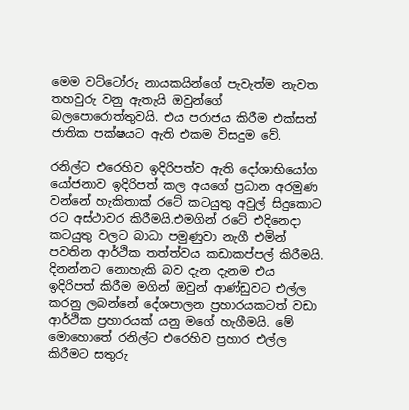මෙම වට්ටෝරු නායකයින්ගේ පැවැත්ම නැවත තහවුරු වනු ඇතැයි ඔවුන්ගේ බලපොරොත්තුවයි. එය පරාජය කිරීම එක්සත් ජාතික පක්ෂයට ඇති එකම විසදුම වේ.

රනිල්ට එරෙහිව ඉදිරිපත්ව ඇති දෝශාභියෝග යෝජනාව ඉදිරිපත් කල අයගේ ප්‍රධාන අරමුණ වන්නේ හැකිතාක් රටේ කටයුතු අවුල් සිදුකොට රට අස්ථාවර කිරීමයි.එමගින් රටේ එදිනෙදා කටයුතු වලට බාධා පමුණුවා නැගී එමින් පවතින ආර්ථික තත්ත්වය කඩාකප්පල් කිරීමයි. දිනන්නට නොහැකි බව දැන දැනම එය ඉදිරිපත් කිරීම මගින් ඔවුන් ආණ්ඩුවට එල්ල කරනු ලබන්නේ දේශපාලන ප්‍රහාරයකටත් වඩා ආර්ථික ප්‍රහාරයක් යනු මගේ හැගීමයි. මේ මොහොතේ රනිල්ට එරෙහිව ප්‍රහාර එල්ල කිරීමට සතුරු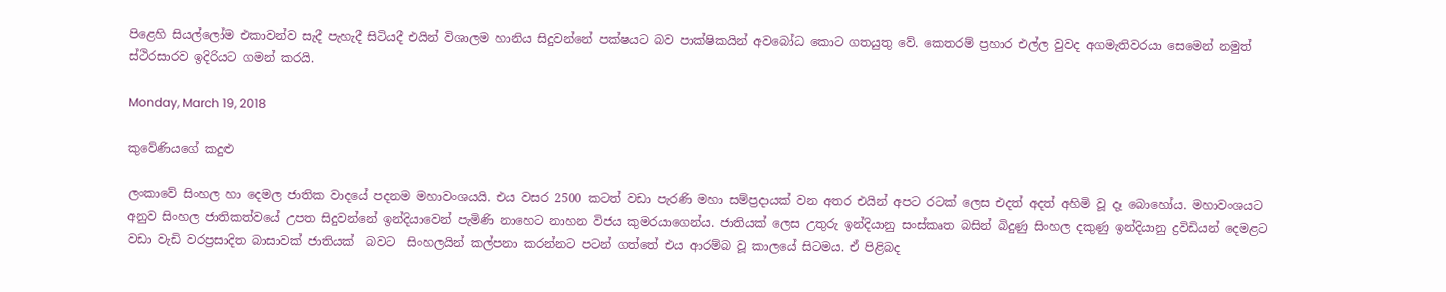පිළෙහි සියල්ලෝම එකාවන්ව සැදී පැහැදී සිටියදී එයින් විශාලම හානිය සිදුවන්නේ පක්ෂයට බව පාක්ෂිකයින් අවබෝධ කොට ගතයුතු වේ. කෙතරම් ප්‍රහාර එල්ල වුවද අගමැතිවරයා සෙමෙන් නමුත් ස්ථිරසාරව ඉදිරියට ගමන් කරයි.

Monday, March 19, 2018

කුවේණියගේ කදුළු

ලංකාවේ සිංහල හා දෙමල ජාතික වාදයේ පදනම මහාවංශයයි. එය වසර 2500 කටත් වඩා පැරණි මහා සම්ප්‍රදායක් වන අතර එයින් අපට රටක් ලෙස එදත් අදත් අහිමි වූ දෑ බොහෝය. මහාවංශයට අනුව සිංහල ජාතිකත්වයේ උපත සිදුවන්නේ ඉන්දියාවෙන් පැමිණි නාහෙට නාහන විජය කුමරයාගෙන්ය. ජාතියක් ලෙස උතුරු ඉන්දියානු සංස්කෘත බසින් බිදුණු සිංහල දකුණු ඉන්දියානු ද්‍රවිඩියන් දෙමළට වඩා වැඩි වරප්‍රසාදිත බාසාවක් ජාතියක්  බවට  සිංහලයින් කල්පනා කරන්නට පටන් ගත්තේ එය ආරම්බ වූ කාලයේ සිටමය. ඒ පිළිබද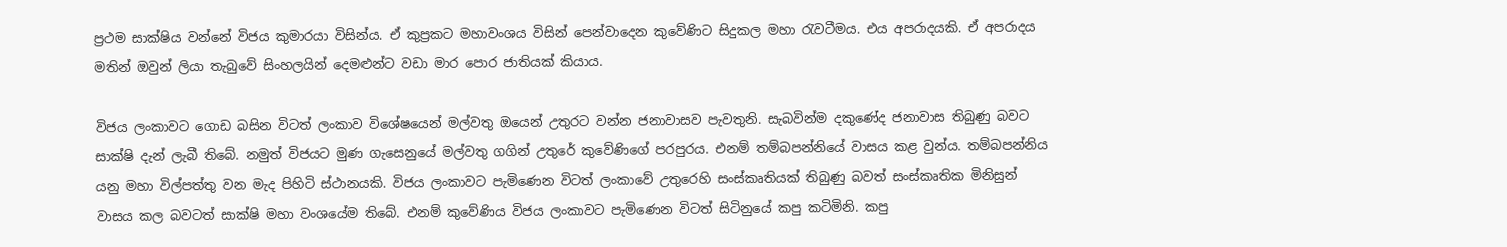ප්‍රථම සාක්ෂිය වන්නේ විජය කුමාරයා විසින්ය. ඒ කුප්‍රකට මහාවංශය විසින් පෙන්වාදෙන කුවේණිට සිදුකල මහා රැවටීමය. එය අපරාදයකි. ඒ අපරාදය මතින් ඔවුන් ලියා තැබුවේ සිංහලයින් දෙමළුන්ට වඩා මාර පොර ජාතියක් කියාය.

විජය ලංකාවට ගොඩ බසින විටත් ලංකාව විශේෂයෙන් මල්වතු ඔයෙන් උතුරට වන්න ජනාවාසව පැවතුනි. සැබවින්ම දකුණේද ජනාවාස තිබුණු බවට සාක්ෂි දැන් ලැබී තිබේ. නමුත් විජයට මුණ ගැසෙනුයේ මල්වතු ගගින් උතුරේ කුවේණිගේ පරපුරය. එනම් තම්බපන්නියේ වාසය කළ වුන්ය. තම්බපන්නිය යනු මහා විල්පත්තු වන මැද පිහිටි ස්ථානයකි. විජය ලංකාවට පැමිණෙන විටත් ලංකාවේ උතුරෙහි සංස්කෘතියක් තිබුණු බවත් සංස්කෘතික මිනිසුන් වාසය කල බවටත් සාක්ෂි මහා වංශයේම තිබේ. එනම් කුවේණිය විජය ලංකාවට පැමිණෙන විටත් සිටිනුයේ කපු කටිමිනි. කපු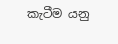කැටීම යනු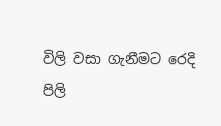විලි වසා ගැනීමට රෙදි පිලි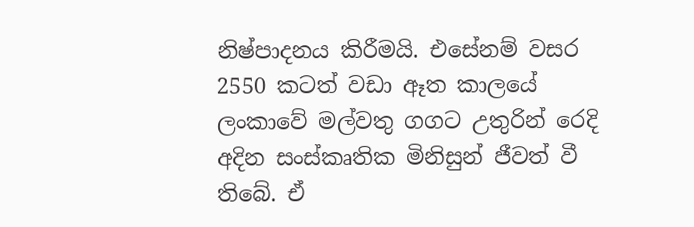නිෂ්පාදනය කිරීමයි. එසේනම් වසර 2550 කටත් වඩා ඈත කාලයේ ලංකාවේ මල්වතු ගගට උතුරින් රෙදි අදින සංස්කෘතික මිනිසුන් ජීවත් වී තිබේ. ඒ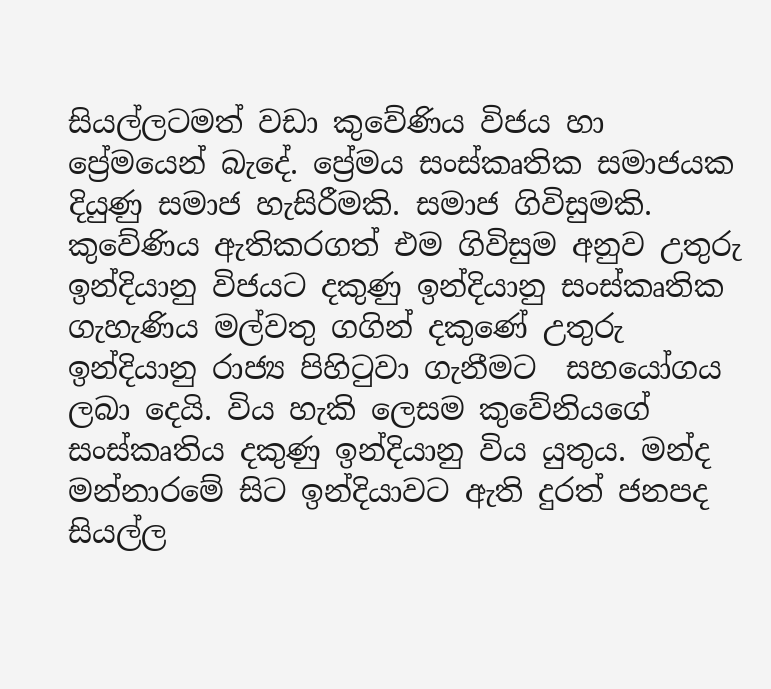සියල්ලටමත් වඩා කුවේණිය විජය හා ප්‍රේමයෙන් බැදේ. ප්‍රේමය සංස්කෘතික සමාජයක දියුණු සමාජ හැසිරීමකි. සමාජ ගිවිසුමකි. කුවේණිය ඇතිකරගත් එම ගිවිසුම අනුව උතුරු ඉන්දියානු විජයට දකුණු ඉන්දියානු සංස්කෘතික ගැහැණිය මල්වතු ගගින් දකුණේ උතුරු ඉන්දියානු රාජ්‍ය පිහිටුවා ගැනීමට  සහයෝගය ලබා දෙයි. විය හැකි ලෙසම කුවේනියගේ සංස්කෘතිය දකුණු ඉන්දියානු විය යුතුය. මන්ද මන්නාරමේ සිට ඉන්දියාවට ඇති දුරත් ජනපද සියල්ල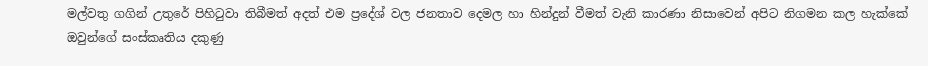මල්වතු ගගින් උතුරේ පිහිටුවා තිබීමත් අදත් එම ප්‍රදේශ් වල ජනතාව දෙමල හා හින්දුන් වීමත් වැනි කාරණා නිසාවෙන් අපිට නිගමන කල හැක්කේ ඔවුන්ගේ සංස්කෘතිය දකුණු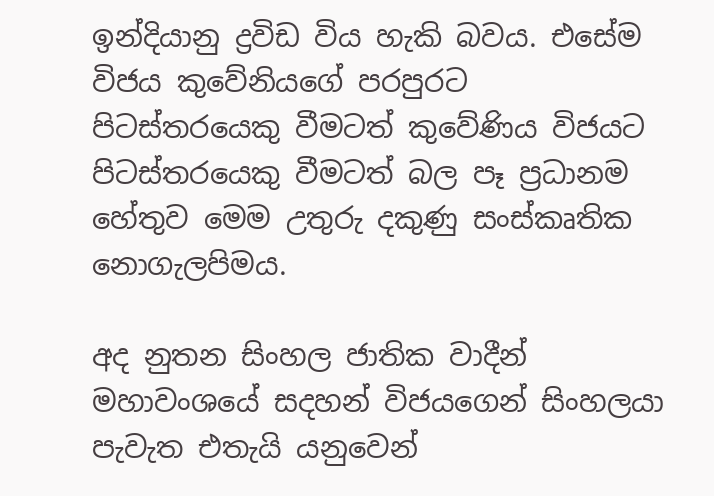ඉන්දියානු ද්‍රවිඩ විය හැකි බවය. එසේම විජය කුවේනියගේ පරපුරට  පිටස්තරයෙකු වීමටත් කුවේණිය විජයට පිටස්තරයෙකු වීමටත් බල පෑ ප්‍රධානම හේතුව මෙම උතුරු දකුණු සංස්කෘතික නොගැලපිමය.

අද නුතන සිංහල ජාතික වාදීන් මහාවංශයේ සදහන් විජයගෙන් සිංහලයා පැවැත එතැයි යනුවෙන්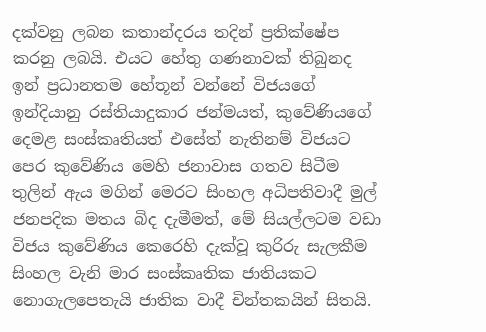දක්වනු ලබන කතාන්දරය තදින් ප්‍රතික්ෂේප කරනු ලබයි. එයට හේතු ගණනාවක් තිබුනද ඉන් ප්‍රධානතම හේතූන් වන්නේ විජයගේ ඉන්දියානු රස්තියාදුකාර ජන්මයත්, කුවේණියගේ දෙමළ සංස්කෘතියත් එසේත් නැතිනම් විජයට පෙර කුවේණිය මෙහි ජනාවාස ගතව සිටීම තුලින් ඇය මගින් මෙරට සිංහල අධිපතිවාදී මුල් ජනපදික මතය බිද දැමීමත්, මේ සියල්ලටම වඩා විජය කුවේණිය කෙරෙහි දැක්වූ කුරිරු සැලකීම සිංහල වැනි මාර සංස්කෘතික ජාතියකට නොගැලපෙතැයි ජාතික වාදී චින්තකයින් සිතයි.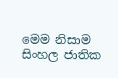මෙම නිසාම සිංහල ජාතික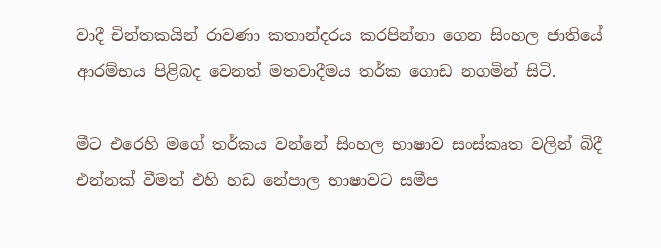වාදී චින්තකයින් රාවණා කතාන්දරය කරපින්නා ගෙන සිංහල ජාතියේ ආරම්භය පිළිබද වෙනත් මතවාදීමය තර්ක ගොඩ නගමින් සිටි.

මීට එරෙහි මගේ තර්කය වන්නේ සිංහල භාෂාව සංස්කෘත වලින් බිදී එන්නක් වීමත් එහි හඩ නේපාල භාෂාවට සමීප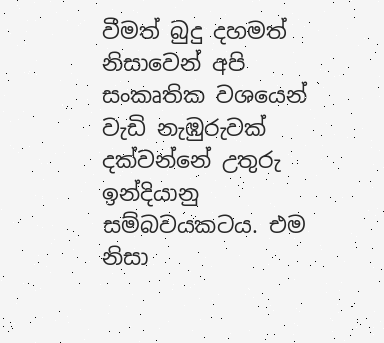වීමත් බුදු දහමත් නිසාවෙන් අපි සංකෘතික වශයෙන් වැඩි නැඹුරුවක් දක්වන්නේ උතුරු ඉන්දියානු සම්බවයකටය. එම නිසා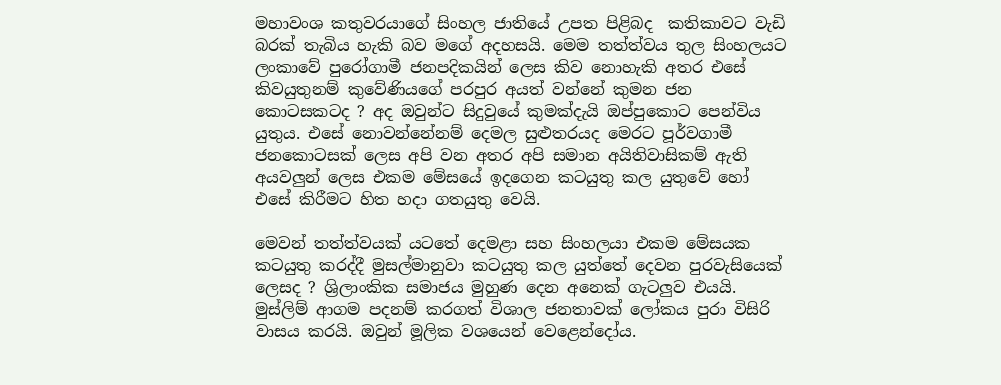මහාවංශ කතුවරයාගේ සිංහල ජාතියේ උපත පිළිබද  කතිකාවට වැඩි බරක් තැබිය හැකි බව මගේ අදහසයි. මෙම තත්ත්වය තුල සිංහලයට ලංකාවේ පුරෝගාමී ජනපදිකයින් ලෙස කිව නොහැකි අතර එසේ කිවයුතුනම් කුවේණියගේ පරපුර අයත් වන්නේ කුමන ජන කොටසකටද ? අද ඔවුන්ට සිදුවුයේ කුමක්දැයි ඔප්පුකොට පෙන්විය යුතුය. එසේ නොවන්නේනම් දෙමල සුළුතරයද මෙරට පූර්වගාමී ජනකොටසක් ලෙස අපි වන අතර අපි සමාන අයිතිවාසිකම් ඇති අයවලුන් ලෙස එකම මේසයේ ඉදගෙන කටයුතු කල යුතුවේ හෝ එසේ කිරීමට හිත හදා ගතයුතු වෙයි.

මෙවන් තත්ත්වයක් යටතේ දෙමළා සහ සිංහලයා එකම මේසයක කටයුතු කරද්දී මුසල්මානුවා කටයුතු කල යුත්තේ දෙවන පුරවැසියෙක් ලෙසද ? ශ්‍රිලාංකික සමාජය මුහුණ දෙන අනෙක් ගැටලුව එයයි. මුස්ලිම් ආගම පදනම් කරගත් විශාල ජනතාවක් ලෝකය පුරා විසිරි වාසය කරයි. ඔවුන් මූලික වශයෙන් වෙළෙන්දෝය.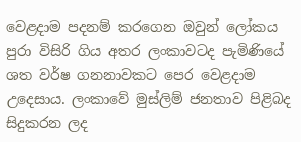වෙළදාම පදනම් කරගෙන ඔවුන් ලෝකය පුරා විසිරි ගිය අතර ලංකාවටද පැමිණියේ ශත වර්ෂ ගනනාවකට පෙර වෙළදාම උදෙසාය. ලංකාවේ මුස්ලිම් ජනතාව පිළිබද සිදුකරන ලද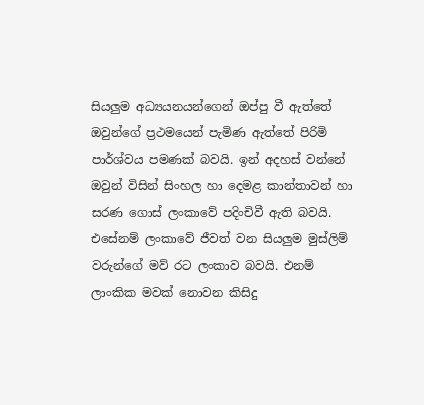සියලුම අධ්‍යයනයන්ගෙන් ඔප්පු වී ඇත්තේ ඔවුන්ගේ ප්‍රථමයෙන් පැමිණ ඇත්තේ පිරිමි පාර්ශ්වය පමණක් බවයි. ඉන් අදහස් වන්නේ ඔවුන් විසින් සිංහල හා දෙමළ කාන්තාවන් හා සරණ ගොස් ලංකාවේ පදිංචිවී ඇති බවයි. එසේනම් ලංකාවේ ජීවත් වන සියලුම මුස්ලිම් වරුන්ගේ මව් රට ලංකාව බවයි. එනම් ලාංකික මවක් නොවන කිසිදු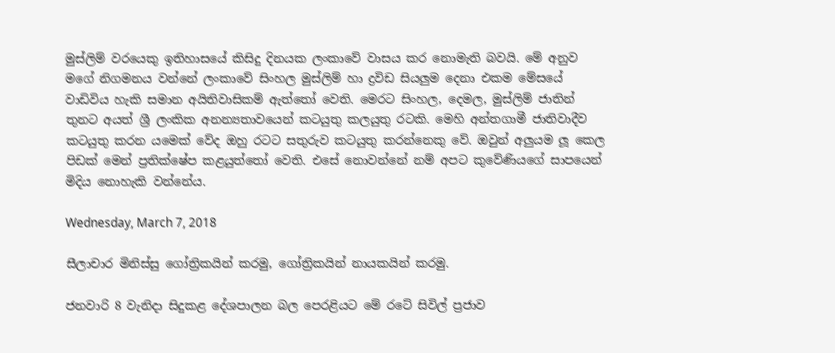මුස්ලිම් වරයෙකු ඉතිහාසයේ කිසිදු දිනයක ලංකාවේ වාසය කර නොමැති බවයි. මේ අනුව මගේ නිගමනය වන්නේ ලංකාවේ සිංහල මුස්ලිම් හා ද්‍රවිඩ සියලුම දෙනා එකම මේසයේ වාඩිවිය හැකි සමාන අයිතිවාසිකම් ඇත්තෝ වෙති. මෙරට සිංහල, දෙමල, මුස්ලිම් ජාතින් තුනට අයත් ශ්‍රී ලංකික අනන්‍යතාවයෙන් කටයුතු කලයුතු රටකි. මෙහි අන්තගාමී ජාතිවාදීව කටයුතු කරන යමෙක් වේද ඔහු රටට සතුරුව කටයුතු කරන්නෙකු වේ. ඔවුන් අලුයම ලූ කෙල පිඩක් මෙන් ප්‍රතික්ෂේප කළයුත්තෝ වෙති. එසේ නොවන්නේ නම් අපට කුවේණියගේ සාපයෙන් මිදිය නොහැකි වන්නේය.

Wednesday, March 7, 2018

සීලාචාර මිනිස්සු ගෝත්‍රිකයින් කරමු, ගෝත්‍රිකයින් නායකයින් කරමු.

ජනවාරි 8 වැනිදා සිදුකළ දේශපාලන බල පෙරළියට මේ රටේ සිවිල් ප්‍රජාව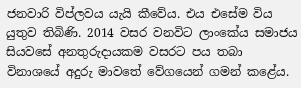ජනවාරි විප්ලවය යැයි කීවේය. එය එසේම විය යුතුව තිබිණි. 2014 වසර වනවිට ලාංකේය සමාජය සියවසේ අනතුරුදායකම වසරට පය තබා විනාශයේ අදුරු මාවතේ වේගයෙන් ගමන් කළේය.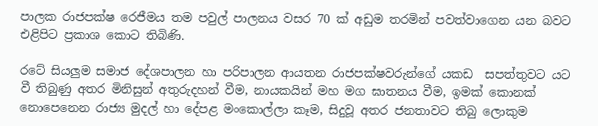පාලක රාජපක්ෂ රෙජීමය තම පවුල් පාලනය වසර 70 ක් අඩුම තරමින් පවත්වාගෙන යන බවට එළිපිට ප්‍රකාශ කොට තිබිණි.

රටේ සියලුම සමාජ දේශපාලන හා පරිපාලන ආයතන රාජපක්ෂවරුන්ගේ යකඩ  සපත්තුවට යට වී තිබුණු අතර මිනිසුන් අතුරුදහන් වීම, නායකයින් මහ මග ඝාතනය වීම, ඉමක් කොනක් නොපෙනෙන රාජ්‍ය මුදල් හා දේපළ මංකොල්ලා කෑම, සිදුවූ අතර ජනතාවට තිබු ලොකුම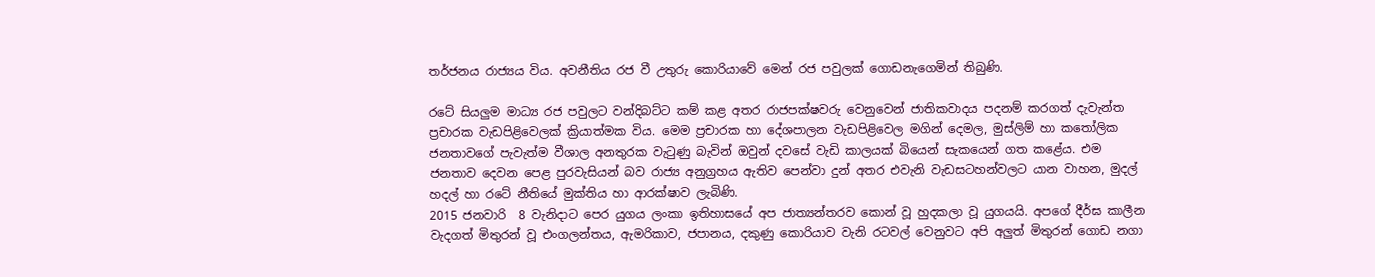තර්ජනය රාජ්‍යය විය. අවනීතිය රජ වී උතුරු කොරියාවේ මෙන් රජ පවුලක් ගොඩනැගෙමින් තිබුණි.

රටේ සියලුම මාධ්‍ය රජ පවුලට වන්දිබට්ට කම් කළ අතර රාජපක්ෂවරු වෙනුවෙන් ජාතිකවාදය පදනම් කරගත් දැවැන්ත ප්‍රචාරක වැඩපිළිවෙලක් ක්‍රියාත්මක විය. මෙම ප්‍රචාරක හා දේශපාලන වැඩපිළිවෙල මගින් දෙමල, මුස්ලිම් හා කතෝලික ජනතාවගේ පැවැත්ම වීශාල අනතුරක වැටුණු බැවින් ඔවුන් දවසේ වැඩි කාලයක් බියෙන් සැකයෙන් ගත කළේය. එම ජනතාව දෙවන පෙළ පුරවැසියන් බව රාජ්‍ය අනුග්‍රහය ඇතිව පෙන්වා දුන් අතර එවැනි වැඩසටහන්වලට යාන වාහන, මුදල් හදල් හා රටේ නීතියේ මුක්තිය හා ආරක්ෂාව ලැබිණි.
2015 ජනවාරි  8 වැනිදාට පෙර යුගය ලංකා ඉතිහාසයේ අප ජාත්‍යන්තරව කොන් වූ හුදකලා වූ යුගයයි. අපගේ දීර්ඝ කාලීන වැදගත් මිතුරන් වූ එංගලන්තය, ඇමරිකාව, ජපානය, දකුණු කොරියාව වැනි රටවල් වෙනුවට අපි අලුත් මිතුරන් ගොඩ නගා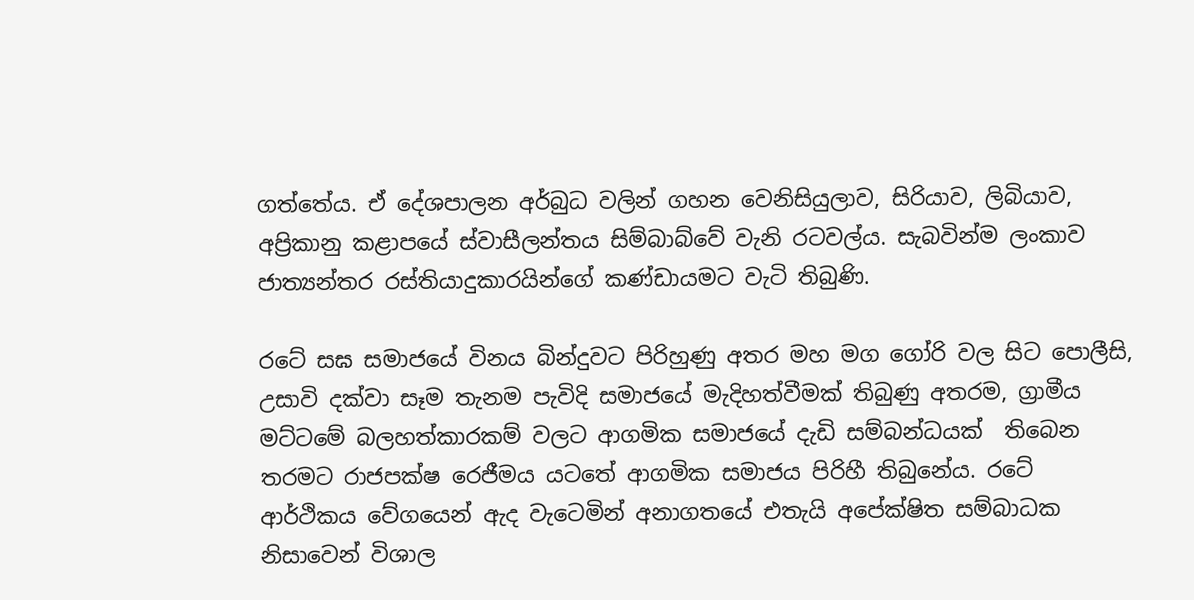ගත්තේය. ඒ දේශපාලන අර්බුධ වලින් ගහන වෙනිසියුලාව, සිරියාව, ලිබියාව, අප්‍රිකානු කළාපයේ ස්වාසීලන්තය සිම්බාබ්වේ වැනි රටවල්ය. සැබවින්ම ලංකාව ජාත්‍යන්තර රස්තියාදුකාරයින්ගේ කණ්ඩායමට වැටි තිබුණි.

රටේ සඝ සමාජයේ විනය බින්දුවට පිරිහුණු අතර මහ මග ගෝරි වල සිට පොලීසි, උසාවි දක්වා සෑම තැනම පැවිදි සමාජයේ මැදිහත්වීමක් තිබුණු අතරම, ග්‍රාමීය මට්ටමේ බලහත්කාරකම් වලට ආගමික සමාජයේ දැඩි සම්බන්ධයක්  තිබෙන තරමට රාජපක්ෂ රෙජීමය යටතේ ආගමික සමාජය පිරිහී තිබුනේය. රටේ ආර්ථිකය වේගයෙන් ඇද වැටෙමින් අනාගතයේ එතැයි අපේක්ෂිත සම්බාධක නිසාවෙන් විශාල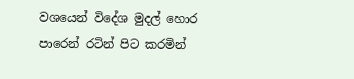වශයෙන් විදේශ මුදල් හොර පාරෙන් රටින් පිට කරමින්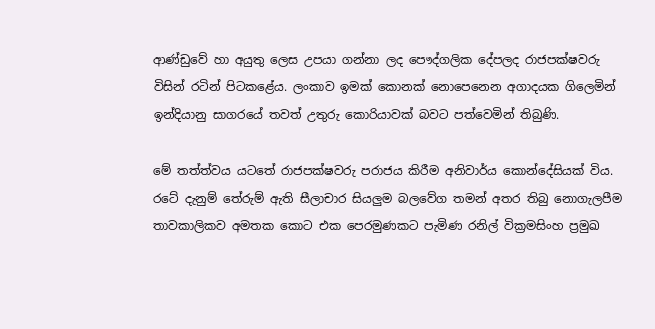ආණ්ඩුවේ හා අයුතු ලෙස උපයා ගන්නා ලද පෞද්ගලික දේපලද රාජපක්ෂවරු විසින් රටින් පිටකළේය. ලංකාව ඉමක් කොනක් නොපෙනෙන අගාදයක ගිලෙමින් ඉන්දියානු සාගරයේ තවත් උතුරු කොරියාවක් බවට පත්වෙමින් තිබුණි.

මේ තත්ත්වය යටතේ රාජපක්ෂවරු පරාජය කිරීම අනිවාර්ය කොන්දේසියක් විය. රටේ දැනුම් තේරුම් ඇති සීලාචාර සියලුම බලවේග තමන් අතර තිබු නොගැලපීම තාවකාලිකව අමතක කොට එක පෙරමුණකට පැමිණ රනිල් වික්‍රමසිංහ ප්‍රමුඛ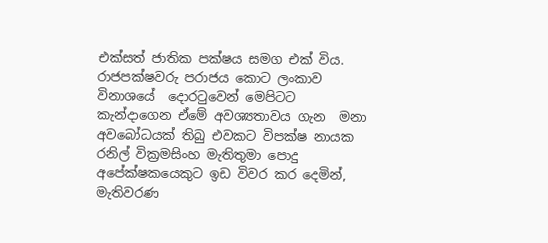එක්සත් ජාතික පක්ෂය සමග එක් විය. රාජපක්ෂවරු පරාජය කොට ලංකාව විනාශයේ  දොරටුවෙන් මෙපිටට කැන්දාගෙන ඒමේ අවශ්‍යතාවය ගැන  මනා අවබෝධයක් තිබු එවකට විපක්ෂ නායක රනිල් වික්‍රමසිංහ මැතිතුමා පොදු අපේක්ෂකයෙකුට ඉඩ විවර කර දෙමින්, මැතිවරණ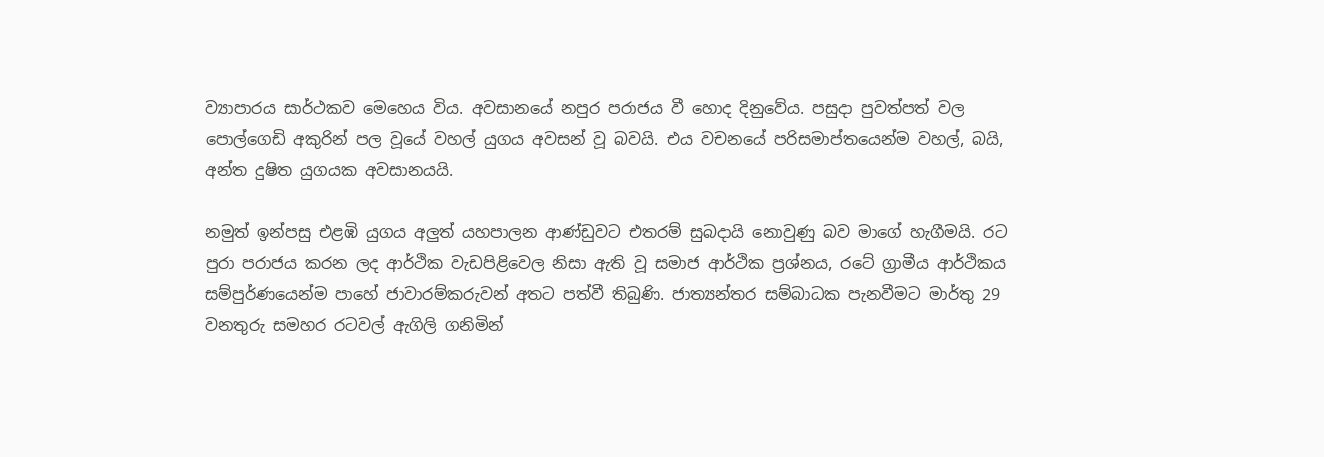ව්‍යාපාරය සාර්ථකව මෙහෙය විය. අවසානයේ නපුර පරාජය වී හොද දිනුවේය. පසුදා පුවත්පත් වල පොල්ගෙඩි අකුරින් පල වූයේ වහල් යුගය අවසන් වූ බවයි. එය වචනයේ පරිසමාප්තයෙන්ම වහල්, බයි, අන්ත දුෂිත යුගයක අවසානයයි.

නමුත් ඉන්පසු එළඹි යුගය අලුත් යහපාලන ආණ්ඩුවට එතරම් සුබදායි නොවුණු බව මාගේ හැගීමයි. රට පුරා පරාජය කරන ලද ආර්ථික වැඩපිළිවෙල නිසා ඇති වූ සමාජ ආර්ථික ප්‍රශ්නය, රටේ ග්‍රාමීය ආර්ථිකය සම්පුර්ණයෙන්ම පාහේ ජාවාරම්කරුවන් අතට පත්වී තිබුණි. ජාත්‍යන්තර සම්බාධක පැනවීමට මාර්තු 29 වනතුරු සමහර රටවල් ඇගිලි ගනිමින්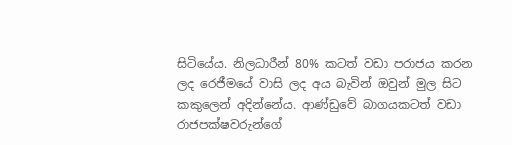සිටියේය. නිලධාරීන් 80% කටත් වඩා පරාජය කරන ලද රෙජීමයේ වාසි ලද අය බැවින් ඔවුන් මුල සිට කකුලෙන් අදින්නේය. ආණ්ඩුවේ බාගයකටත් වඩා රාජපක්ෂවරුන්ගේ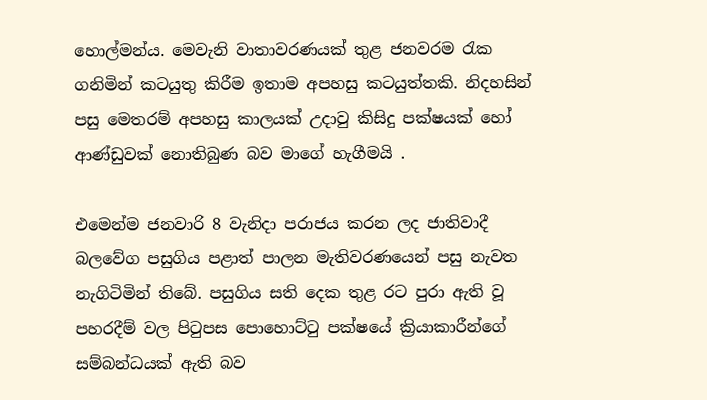හොල්මන්ය. මෙවැනි වාතාවරණයක් තුළ ජනවරම රැක ගනිමින් කටයුතු කිරීම ඉතාම අපහසු කටයුත්තකි. නිදහසින් පසු මෙතරම් අපහසු කාලයක් උදාවු කිසිදු පක්ෂයක් හෝ ආණ්ඩුවක් නොතිබුණ බව මාගේ හැගීමයි .

එමෙන්ම ජනවාරි 8 වැනිදා පරාජය කරන ලද ජාතිවාදී බලවේග පසුගිය පළාත් පාලන මැතිවරණයෙන් පසු නැවත නැගිටිමින් තිබේ. පසුගිය සති දෙක තුළ රට පුරා ඇති වූ පහරදීම් වල පිටුපස පොහොට්ටු පක්ෂයේ ක්‍රියාකාරීන්ගේ සම්බන්ධයක් ඇති බව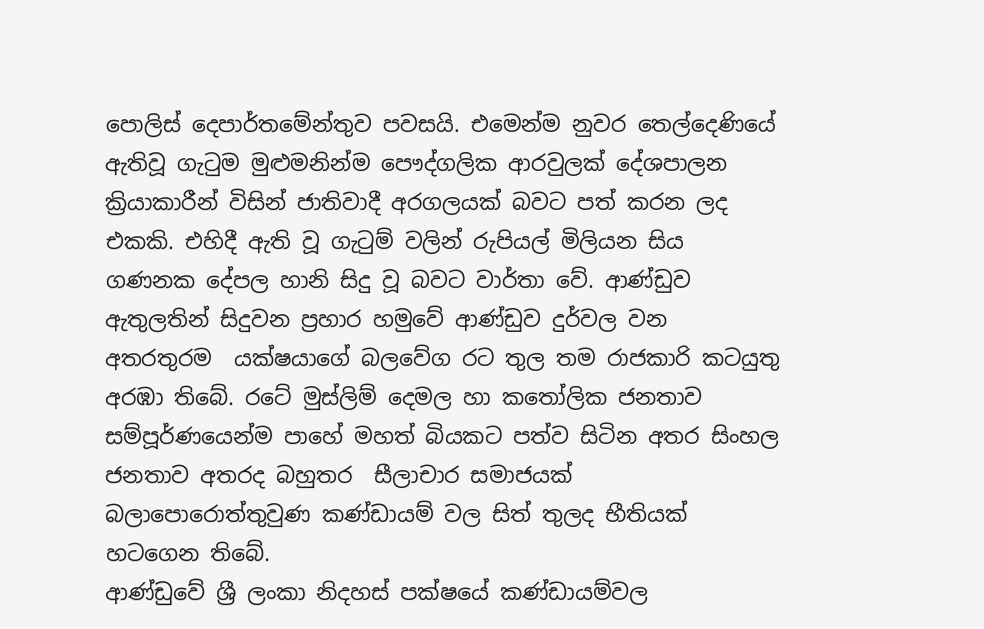පොලිස් දෙපාර්තමේන්තුව පවසයි. එමෙන්ම නුවර තෙල්දෙණියේ ඇතිවූ ගැටුම මුළුමනින්ම පෞද්ගලික ආරවුලක් දේශපාලන ක්‍රියාකාරීන් විසින් ජාතිවාදී අරගලයක් බවට පත් කරන ලද එකකි. එහිදී ඇති වූ ගැටුම් වලින් රුපියල් මිලියන සිය ගණනක දේපල හානි සිදු වූ බවට වාර්තා වේ. ආණ්ඩුව ඇතුලතින් සිදුවන ප්‍රහාර හමුවේ ආණ්ඩුව දුර්වල වන අතරතුරම  යක්ෂයාගේ බලවේග රට තුල තම රාජකාරි කටයුතු අරඹා තිබේ. රටේ මුස්ලිම් දෙමල හා කතෝලික ජනතාව සම්පූර්ණයෙන්ම පාහේ මහත් බියකට පත්ව සිටින අතර සිංහල ජනතාව අතරද බහුතර  සීලාචාර සමාජයක් බලාපොරොත්තුවුණ කණ්ඩායම් වල සිත් තුලද භීතියක් හටගෙන තිබේ.
ආණ්ඩුවේ ශ්‍රී ලංකා නිදහස් පක්ෂයේ කණ්ඩායම්වල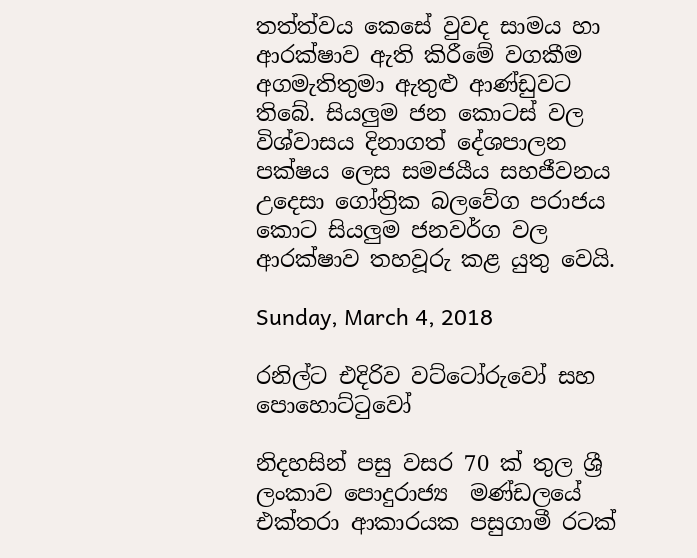තත්ත්වය කෙසේ වුවද සාමය හා ආරක්ෂාව ඇති කිරීමේ වගකීම අගමැතිතුමා ඇතුළු ආණ්ඩුවට තිබේ. සියලුම ජන කොටස් වල විශ්වාසය දිනාගත් දේශපාලන පක්ෂය ලෙස සමජයීය සහජීවනය උදෙසා ගෝත්‍රික බලවේග පරාජය කොට සියලුම ජනවර්ග වල ආරක්ෂාව තහවූරු කළ යුතු වෙයි.

Sunday, March 4, 2018

රනිල්ට එදිරිව වට්ටෝරුවෝ සහ පොහොට්ටුවෝ

නිදහසින් පසු වසර 70 ක් තුල ශ්‍රී  ලංකාව පොදුරාජ්‍ය  මණ්ඩලයේ එක්තරා ආකාරයක පසුගාමී රටක්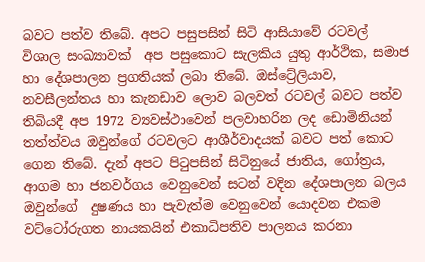බවට පත්ව තිබේ. අපට පසුපසින් සිටි ආසියාවේ රටවල් විශාල සංඛ්‍යාවක්  අප පසුකොට සැලකිය යුතු ආර්ථික, සමාජ හා දේශපාලන ප්‍රගතියක් ලබා තිබේ. ඔස්ට්‍රේලියාව, නවසීලන්තය හා කැනඩාව ලොව බලවත් රටවල් බවට පත්ව තිබියදී අප 1972 ව්‍යවස්ථාවෙන් පලවාහරින ලද ඩොමිනියන් තත්ත්වය ඔවුන්ගේ රටවලට ආශීර්වාදයක් බවට පත් කොට ගෙන තිබේ. දැන් අපට පිටුපසින් සිටිනුයේ ජාතිය, ගෝත්‍රය, ආගම හා ජනවර්ගය වෙනුවෙන් සටන් වදින දේශපාලන බලය ඔවුන්ගේ  දුෂණය හා පැවැත්ම වෙනුවෙන් යොදවන එකම වට්ටෝරුගත නායකයින් එකාධිපතිව පාලනය කරනා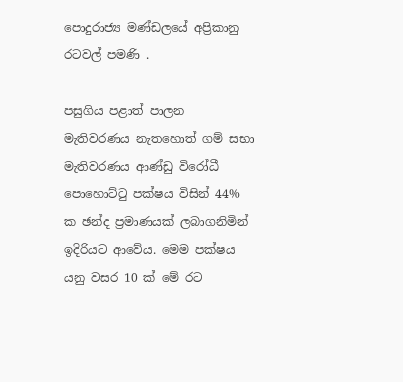පොදුරාජ්‍ය මණ්ඩලයේ අප්‍රිකානු රටවල් පමණි .

පසුගිය පළාත් පාලන මැතිවරණය නැතහොත් ගම් සභා මැතිවරණය ආණ්ඩු විරෝධී පොහොට්ටු පක්ෂය විසින් 44% ක ඡන්ද ප්‍රමාණයක් ලබාගනිමින් ඉදිරියට ආවේය. මෙම පක්ෂය යනු වසර 10 ක් මේ රට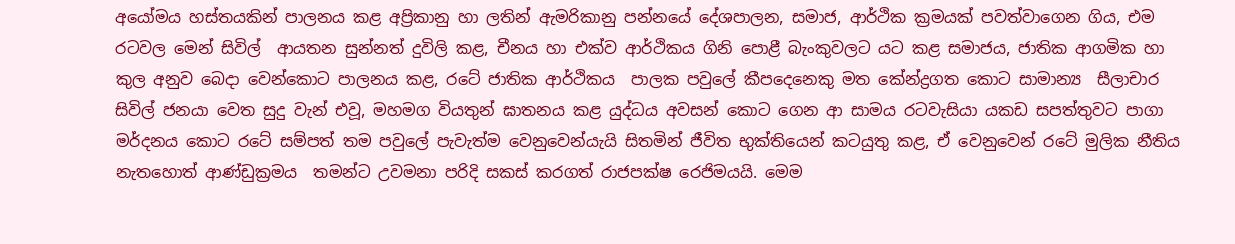අයෝමය හස්තයකින් පාලනය කළ අප්‍රිකානු හා ලතින් ඇමරිකානු පන්නයේ දේශපාලන, සමාජ, ආර්ථික ක්‍රමයක් පවත්වාගෙන ගිය, එම රටවල මෙන් සිවිල්  ආයතන සුන්නත් දුවිලි කළ, චීනය හා එක්ව ආර්ථිකය ගිනි පොළී බැංකුවලට යට කළ සමාජය, ජාතික ආගමික හා කුල අනුව බෙදා වෙන්කොට පාලනය කළ, රටේ ජාතික ආර්ථිකය  පාලක පවුලේ කීපදෙනෙකු මත කේන්ද්‍රගත කොට සාමාන්‍ය  සීලාචාර සිවිල් ජනයා වෙත සුදු වැන් එවූ, මහමග වියතුන් ඝාතනය කළ යුද්ධය අවසන් කොට ගෙන ආ සාමය රටවැසියා යකඩ සපත්තුවට පාගා මර්දනය කොට රටේ සම්පත් තම පවුලේ පැවැත්ම වෙනුවෙන්යැයි සිතමින් ජීවිත භුක්තියෙන් කටයුතු කළ, ඒ වෙනුවෙන් රටේ මුලික නීතිය නැතහොත් ආණ්ඩුක්‍රමය  තමන්ට උවමනා පරිදි සකස් කරගත් රාජපක්ෂ රෙජිමයයි. මෙම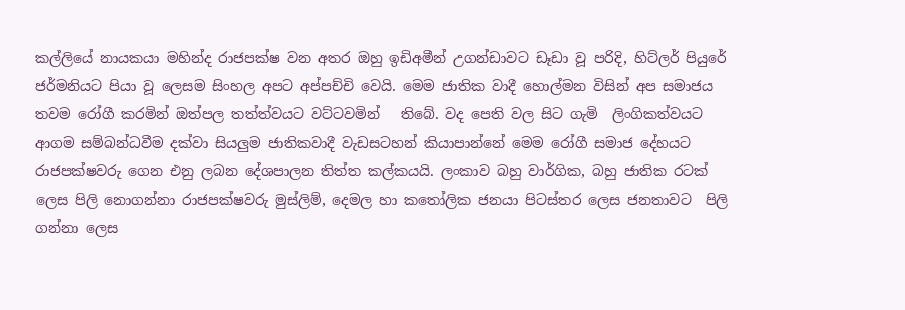කල්ලියේ නායකයා මහින්ද රාජපක්ෂ වන අතර ඔහු ඉඩිඅමීන් උගන්ඩාවට ඩෑඩා වූ පරිදි, හිට්ලර් පියුරේ ජර්මනියට පියා වූ ලෙසම සිංහල අපට අප්පච්චි වෙයි. මෙම ජාතික වාදී හොල්මන විසින් අප සමාජය තවම රෝගී කරමින් ඔත්පල තත්ත්වයට වට්ටවමින්   තිබේ. වද පෙති වල සිට ගැමි  ලිංගිකත්වයට ආගම සම්බන්ධවීම දක්වා සියලුම ජාතිකවාදී වැඩසටහන් කියාපාන්නේ මෙම රෝගී සමාජ දේහයට රාජපක්ෂවරු ගෙන එනු ලබන දේශපාලන තිත්ත කල්කයයි. ලංකාව බහු වාර්ගික, බහු ජාතික රටක් ලෙස පිලි නොගන්නා රාජපක්ෂවරු මුස්ලිම්, දෙමල හා කතෝලික ජනයා පිටස්තර ලෙස ජනතාවට  පිලි ගන්නා ලෙස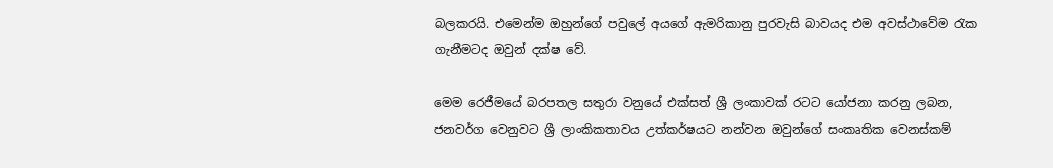බලකරයි. එමෙන්ම ඔහුන්ගේ පවුලේ අයගේ ඇමරිකානු පුරවැසි බාවයද එම අවස්ථාවේම රැක  ගැනීමටද ඔවුන් දක්ෂ වේ.

මෙම රෙජීමයේ බරපතල සතුරා වනුයේ එක්සත් ශ්‍රී ලංකාවක් රටට යෝජනා කරනු ලබන, ජනවර්ග වෙනුවට ශ්‍රී ලාංකිකතාවය උත්කර්ෂයට නන්වන ඔවුන්ගේ සංකෘතික වෙනස්කම්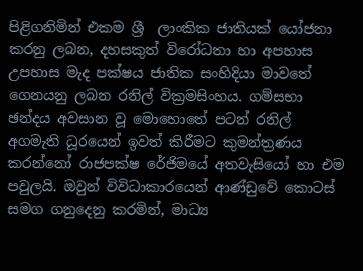පිළිගනිමින් එකම ශ්‍රී  ලාංකික ජාතියක් යෝජනා කරනු ලබන, දහසකුත් විරෝධතා හා අපහාස උපහාස මැද පක්ෂය ජාතික සංහිදියා මාවතේ ගෙනයනු ලබන රනිල් වික්‍රමසිංහය. ගම්සභා ඡන්දය අවසාන වූ මොහොතේ පටන් රනිල් අගමැති ධූරයෙන් ඉවත් කිරීමට කුමන්ත්‍රණය කරන්නෝ රාජපක්ෂ රේජිමයේ අතවැසියෝ හා එම පවුලයි. ඔවුන් විවිධාකාරයෙන් ආණ්ඩුවේ කොටස් සමග ගනුදෙනු කරමින්, මාධ්‍ය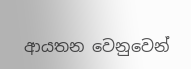ආයතන වෙනුවෙන්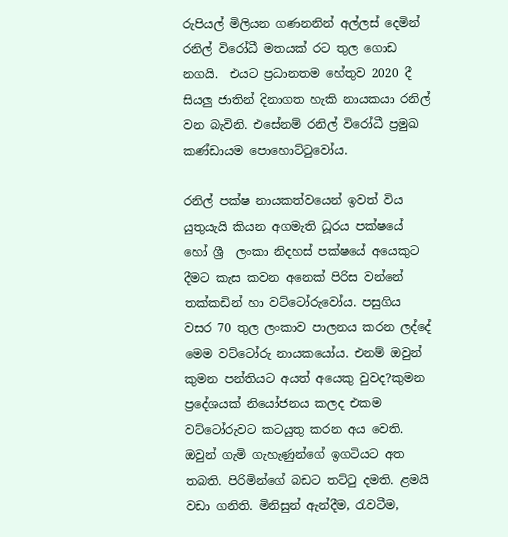රුපියල් මිලියන ගණනනින් අල්ලස් දෙමින් රනිල් විරෝධී මතයක් රට තුල ගොඩ නගයි.  එයට ප්‍රධානතම හේතුව 2020 දී සියලු ජාතින් දිනාගත හැකි නායකයා රනිල් වන බැවිනි. එසේනම් රනිල් විරෝධී ප්‍රමුඛ  කණ්ඩායම පොහොට්ටුවෝය.

රනිල් පක්ෂ නායකත්වයෙන් ඉවත් විය යුතුයැයි කියන අගමැති ධූරය පක්ෂයේ හෝ ශ්‍රී  ලංකා නිදහස් පක්ෂයේ අයෙකුට දීමට කැස කවන අනෙක් පිරිස වන්නේ තක්කඩින් හා වට්ටෝරුවෝය. පසුගිය  වසර 70 තුල ලංකාව පාලනය කරන ලද්දේ මෙම වට්ටෝරු නායකයෝය. එනම් ඔවුන් කුමන පන්තියට අයත් අයෙකු වුවද?කුමන ප්‍රදේශයක් නියෝජනය කලද එකම වට්ටෝරුවට කටයුතු කරන අය වෙති. ඔවුන් ගැමි ගැහැණුන්ගේ ඉගටියට අත තබති. පිරිමින්ගේ බඩට තට්ටු දමති. ළමයි වඩා ගනිති. මිනිසුන් ඇන්දීම, රැවටීම,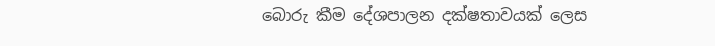බොරු කීම දේශපාලන දක්ෂතාවයක් ලෙස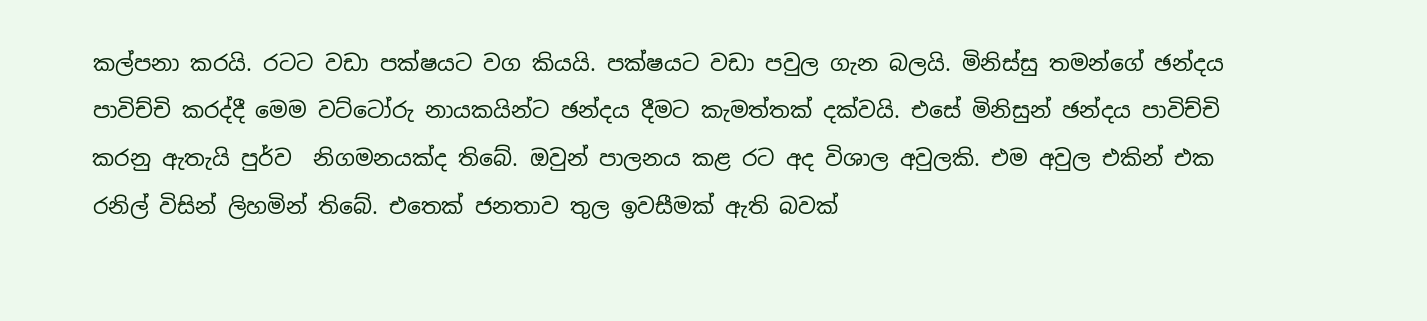කල්පනා කරයි. රටට වඩා පක්ෂයට වග කියයි. පක්ෂයට වඩා පවුල ගැන බලයි. මිනිස්සු තමන්ගේ ඡන්දය පාවිච්චි කරද්දී මෙම වට්ටෝරු නායකයින්ට ඡන්දය දීමට කැමත්තක් දක්වයි. එසේ මිනිසුන් ඡන්දය පාවිච්චි කරනු ඇතැයි පුර්ව  නිගමනයක්ද තිබේ. ඔවුන් පාලනය කළ රට අද විශාල අවුලකි. එම අවුල එකින් එක රනිල් විසින් ලිහමින් තිබේ. එතෙක් ජනතාව තුල ඉවසීමක් ඇති බවක්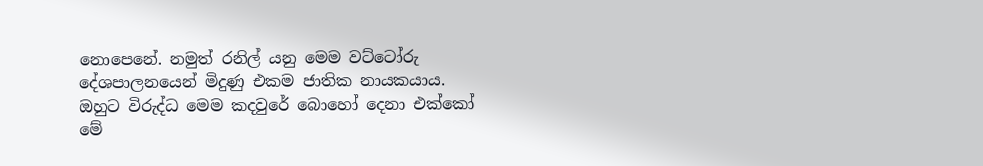නොපෙනේ. නමුත් රනිල් යනු මෙම වට්ටෝරු දේශපාලනයෙන් මිදුණු එකම ජාතික නායකයාය. ඔහුට විරුද්ධ මෙම කදවුරේ බොහෝ දෙනා එක්කෝ මේ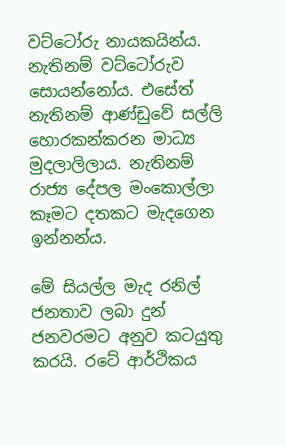වට්ටෝරු නායකයින්ය. නැතිනම් වට්ටෝරුව සොයන්නෝය. එසේත් නැතිනම් ආණ්ඩුවේ සල්ලි හොරකන්කරන මාධ්‍ය  මුදලාලිලාය. නැතිනම් රාජ්‍ය දේපල මංකොල්ලා කෑමට දතකට මැදගෙන ඉන්නන්ය.

මේ සියල්ල මැද රනිල් ජනතාව ලබා දුන් ජනවරමට අනුව කටයුතු කරයි. රටේ ආර්ථිකය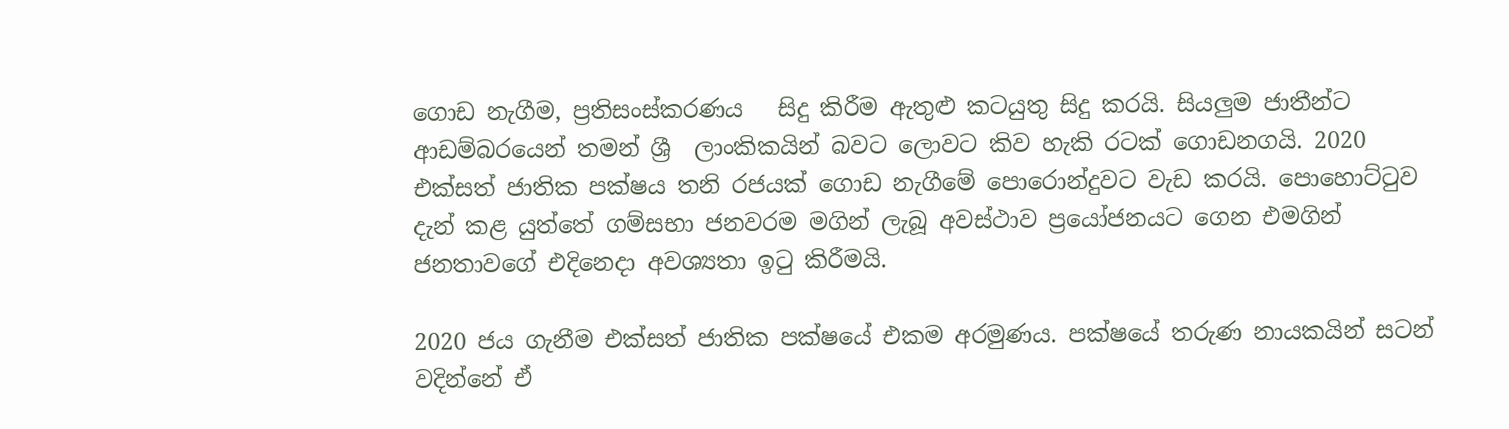ගොඩ නැගීම, ප්‍රතිසංස්කරණය   සිදු කිරීම ඇතුළු කටයුතු සිදු කරයි. සියලුම ජාතීන්ට ආඩම්බරයෙන් තමන් ශ්‍රී  ලාංකිකයින් බවට ලොවට කිව හැකි රටක් ගොඩනගයි. 2020 එක්සත් ජාතික පක්ෂය තනි රජයක් ගොඩ නැගීමේ පොරොන්දුවට වැඩ කරයි. පොහොට්ටුව දැන් කළ යුත්තේ ගම්සභා ජනවරම මගින් ලැබූ අවස්ථාව ප්‍රයෝජනයට ගෙන එමගින් ජනතාවගේ එදිනෙදා අවශ්‍යතා ඉටු කිරීමයි.

2020 ජය ගැනීම එක්සත් ජාතික පක්ෂයේ එකම අරමුණය. පක්ෂයේ තරුණ නායකයින් සටන් වදින්නේ ඒ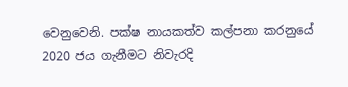වෙනුවෙනි. පක්ෂ නායකත්ව කල්පනා කරනුයේ 2020 ජය ගැනීමට නිවැරදි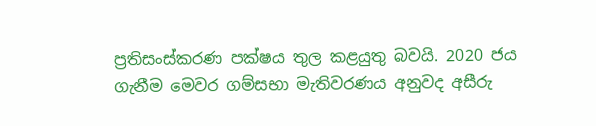ප්‍රතිසංස්කරණ පක්ෂය තුල කළයුතු බවයි. 2020 ජය ගැනීම මෙවර ගම්සභා මැතිවරණය අනුවද අසීරු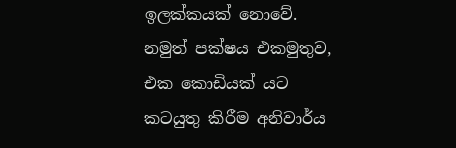ඉලක්කයක් නොවේ. නමුත් පක්ෂය එකමුතුව, එක කොඩියක් යට කටයුතු කිරීම අනිවාර්ය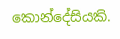කොන්දේසියකි.